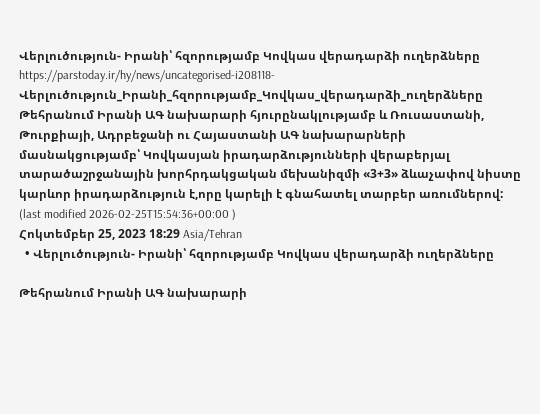Վերլուծություն- Իրանի՝ հզորությամբ Կովկաս վերադարձի ուղերձները
https://parstoday.ir/hy/news/uncategorised-i208118-Վերլուծություն_Իրանի_հզորությամբ_Կովկաս_վերադարձի_ուղերձները
Թեհրանում Իրանի ԱԳ նախարարի հյուրընակլությամբ և Ռուսաստանի, Թուրքիայի, Ադրբեջանի ու Հայաստանի ԱԳ նախարարների մասնակցությամբ՝ Կովկասյան իրադարձությունների վերաբերյալ տարածաշրջանային խորհրդակցական մեխանիզմի «3+3» ձևաչափով նիստը կարևոր իրադարձություն է,որը կարելի է գնահատել տարբեր առումներով:
(last modified 2026-02-25T15:54:36+00:00 )
Հոկտեմբեր 25, 2023 18:29 Asia/Tehran
  • Վերլուծություն- Իրանի՝ հզորությամբ Կովկաս վերադարձի ուղերձները

Թեհրանում Իրանի ԱԳ նախարարի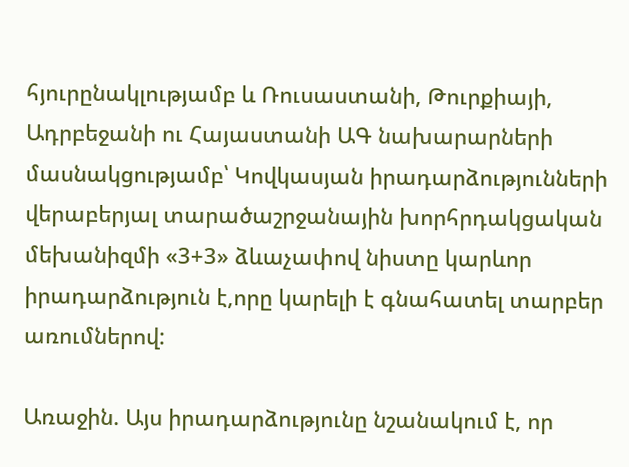հյուրընակլությամբ և Ռուսաստանի, Թուրքիայի, Ադրբեջանի ու Հայաստանի ԱԳ նախարարների մասնակցությամբ՝ Կովկասյան իրադարձությունների վերաբերյալ տարածաշրջանային խորհրդակցական մեխանիզմի «3+3» ձևաչափով նիստը կարևոր իրադարձություն է,որը կարելի է գնահատել տարբեր առումներով:

Առաջին. Այս իրադարձությունը նշանակում է, որ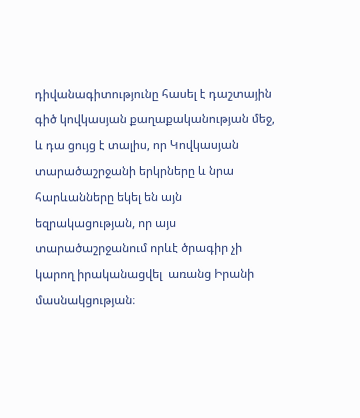դիվանագիտությունը հասել է դաշտային գիծ կովկասյան քաղաքականության մեջ, և դա ցույց է տալիս, որ Կովկասյան տարածաշրջանի երկրները և նրա հարևանները եկել են այն եզրակացության, որ այս տարածաշրջանում որևէ ծրագիր չի կարող իրականացվել  առանց Իրանի մասնակցության։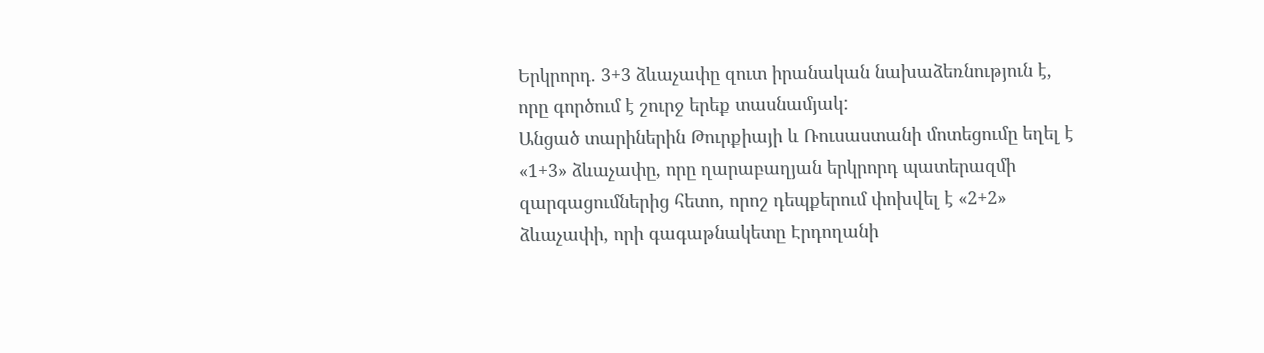Երկրորդ. 3+3 ձևաչափը զուտ իրանական նախաձեռնություն է, որը գործում է շուրջ երեք տասնամյակ:
Անցած տարիներին Թուրքիայի և Ռուսաստանի մոտեցումը եղել է «1+3» ձևաչափը, որը ղարաբաղյան երկրորդ պատերազմի զարգացումներից հետո, որոշ դեպքերում փոխվել է «2+2» ձևաչափի, որի գագաթնակետը Էրդողանի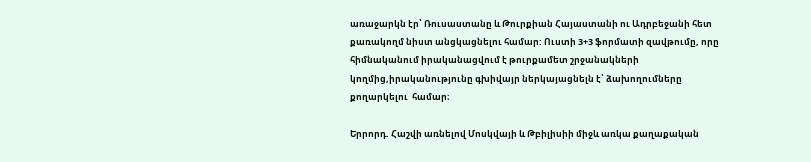առաջարկն էր՝ Ռուսաստանը և Թուրքիան Հայաստանի ու Ադրբեջանի հետ քառակողմ նիստ անցկացնելու համար: Ուստի 3+3 ֆորմատի զավթումը, որը հիմնականում իրականացվում է թուրքամետ շրջանակների կողմից,իրականությունը գխիվայր ներկայացնելն է՝ ձախողումները քողարկելու  համար։

Երրորդ. Հաշվի առնելով Մոսկվայի և Թբիլիսիի միջև առկա քաղաքական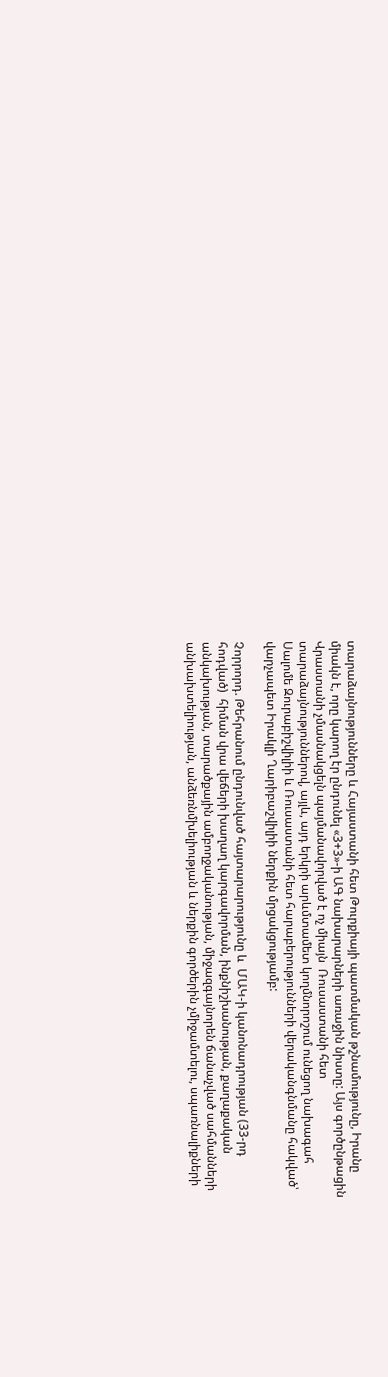տարաձայնությունները և Հայաստանի հետ Թուրքիայի պատմական թշնամությունը, Իրանը միակն է, որը կարող էր ընդունել «3+3»-ի ԱԳ նախարարների առաջին նիստը: Այս գործընթացին Վրաստանի չմասնակցելն պայմանավորված է ոչ միայն  Ռուսաստանի հետ տարաձայնություններով, այլև, այդ երկրի արևմտամետ կողմնորոշում ունեցող նախագահ Սալոմե Զուրաբիշվիլիի և Ռուսաստանի հետ հարաբերությունների վերականգնմանը հակված՝ վարչապետ Իրակլի Ղարիբաշվիլիի ներքին մրցակցությամբ:

Չորրորդ. Թեհրանում ընդունված հայտարարությունը և  ՄԱԿ-ի կանոնադրության (33-րդ հոդված)  հիման վրա վեճերի խաղաղ կարգավորման, ինքնիշխանության, քաղաքական անկախության, տարածքային ամբողջականության, միջազգայնորեն ճանաչված սահմանների անխախտելիության, անձեռնմխելիության և ներքին գործերին չմիջամտելու, սպառնալիքների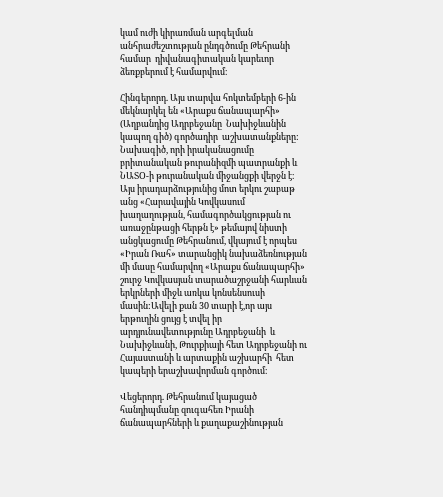կամ ուժի կիրառման արգելման անհրաժեշտության ընդգծումը Թեհրանի համար  դիվանագիտական կարեւոր ձեռքբերում է համարվում։

Հինգերորդ. Այս տարվա հոկտեմբերի 6-ին մեկնարկել են «Արաքս ճանապարհի» (Աղբանդից Ադրբեջանը  Նախիջևանին կապող գիծ) գործադիր  աշխատանքները: Նախագիծ, որի իրականացումը բրիտանական թուրանիզմի պատրանքի և ՆԱՏՕ-ի թուրանական միջանցքի վերջն է։ Այս իրադարձությունից մոտ երկու շաբաթ անց «Հարավային Կովկասում խաղաղության, համագործակցության ու առաջընթացի հերթն է» թեմայով նիստի անցկացումը Թեհրանում, վկայում է որպես «Իրան Ռահ» տարանցիկ նախաձեռնության մի մասը համարվող «Արաքս ճանապարհի» շուրջ Կովկասյան տարածաշրջանի հարևան երկրների միջև առկա կոնսենսուսի մասին:Ավելի քան 30 տարի է,որ այս երթուղին ցույց է տվել իր արդյունավետությունը Ադրբեջանի  և Նախիջևանի, Թուրքիայի հետ Ադրբեջանի ու Հայաստանի և արտաքին աշխարհի  հետ կապերի երաշխավորման գործում։

Վեցերորդ. Թեհրանում կայացած հանդիպմանը զուգահեռ Իրանի ճանապարհների և քաղաքաշինության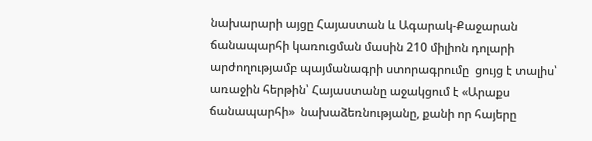նախարարի այցը Հայաստան և Ագարակ-Քաջարան ճանապարհի կառուցման մասին 210 միլիոն դոլարի արժողությամբ պայմանագրի ստորագրումը  ցույց է տալիս՝  առաջին հերթին՝ Հայաստանը աջակցում է «Արաքս ճանապարհի»  նախաձեռնությանը, քանի որ հայերը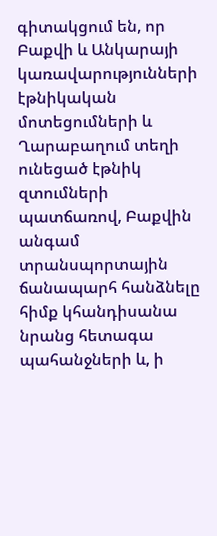գիտակցում են, որ Բաքվի և Անկարայի կառավարությունների էթնիկական մոտեցումների և Ղարաբաղում տեղի ունեցած էթնիկ զտումների պատճառով, Բաքվին անգամ տրանսպորտային ճանապարհ հանձնելը հիմք կհանդիսանա նրանց հետագա պահանջների և, ի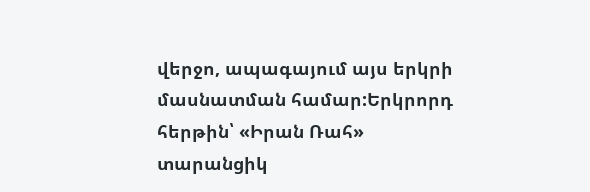վերջո, ապագայում այս երկրի մասնատման համար:Երկրորդ հերթին՝ «Իրան Ռահ» տարանցիկ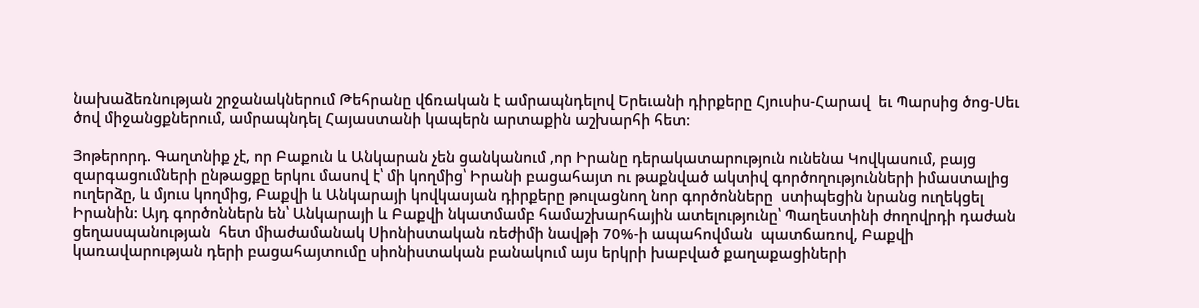նախաձեռնության շրջանակներում Թեհրանը վճռական է ամրապնդելով Երեւանի դիրքերը Հյուսիս-Հարավ  եւ Պարսից ծոց-Սեւ ծով միջանցքներում, ամրապնդել Հայաստանի կապերն արտաքին աշխարհի հետ։

Յոթերորդ. Գաղտնիք չէ, որ Բաքուն և Անկարան չեն ցանկանում ,որ Իրանը դերակատարություն ունենա Կովկասում, բայց զարգացումների ընթացքը երկու մասով է՝ մի կողմից՝ Իրանի բացահայտ ու թաքնված ակտիվ գործողությունների իմաստալից ուղերձը, և մյուս կողմից, Բաքվի և Անկարայի կովկասյան դիրքերը թուլացնող նոր գործոնները  ստիպեցին նրանց ուղեկցել Իրանին: Այդ գործոններն են՝ Անկարայի և Բաքվի նկատմամբ համաշխարհային ատելությունը՝ Պաղեստինի ժողովրդի դաժան ցեղասպանության  հետ միաժամանակ Սիոնիստական ռեժիմի նավթի 70%-ի ապահովման  պատճառով, Բաքվի կառավարության դերի բացահայտումը սիոնիստական բանակում այս երկրի խաբված քաղաքացիների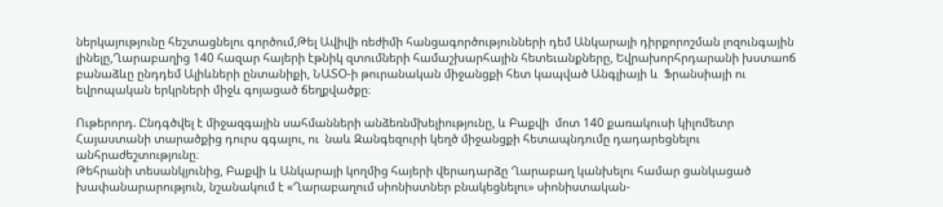ներկայությունը հեշտացնելու գործում,Թել Ավիվի ռեժիմի հանցագործությունների դեմ Անկարայի դիրքորոշման լոզունգային լինելը,Ղարաբաղից 140 հազար հայերի էթնիկ զտումների համաշխարհային հետեւանքները, Եվրախորհրդարանի խստաոճ բանաձևը ընդդեմ Ալիևների ընտանիքի, ՆԱՏՕ-ի թուրանական միջանցքի հետ կապված Անգլիայի և  Ֆրանսիայի ու եվրոպական երկրների միջև գոյացած ճեղքվածքը։

Ութերորդ. Ընդգծվել է միջազգային սահմանների անձեռնմխելիությունը, և Բաքվի  մոտ 140 քառակուսի կիլոմետր Հայաստանի տարածքից դուրս գգալու, ու  նաև Զանգեզուրի կեղծ միջանցքի հետապնդումը դադարեցնելու անհրաժեշտությունը։
Թեհրանի տեսանկյունից, Բաքվի և Անկարայի կողմից հայերի վերադարձը Ղարաբաղ կանխելու համար ցանկացած խափանարարություն, նշանակում է «Ղարաբաղում սիոնիստներ բնակեցնելու» սիոնիստական-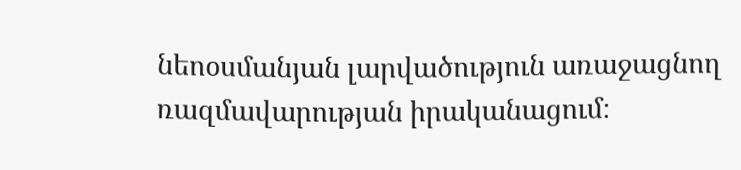նեոօսմանյան լարվածություն առաջացնող ռազմավարության իրականացում։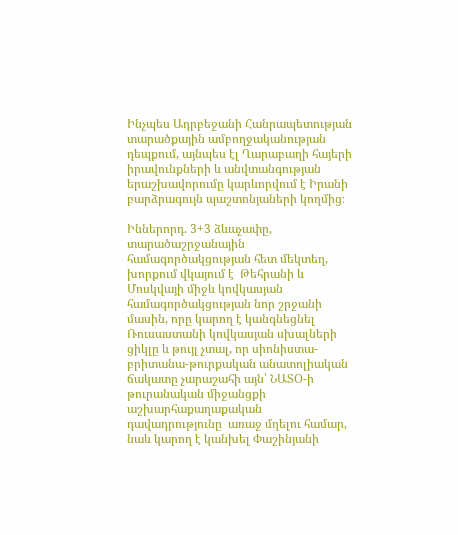Ինչպես Ադրբեջանի Հանրապետության տարածքային ամբողջականության դեպքում, այնպես էլ Ղարաբաղի հայերի իրավունքների և անվտանգության երաշխավորումը կարևորվում է Իրանի բարձրագույն պաշտոնյաների կողմից։

Իններորդ. 3+3 ձևաչափը, տարածաշրջանային համագործակցության հետ մեկտեղ, խորքում վկայում է  Թեհրանի և Մոսկվայի միջև կովկասյան համագործակցության նոր շրջանի մասին, որը կարող է կանգնեցնել Ռուսաստանի կովկասյան սխալների ցիկլը և թույլ չտալ, որ սիոնիստա-բրիտանա-թուրքական անատոլիական ճակատը չարաշահի այն՝ ՆԱՏՕ-ի թուրանական միջանցքի աշխարհաքաղաքական դավադրությունը  առաջ մղելու համար,  նաև կարող է կանխել Փաշինյանի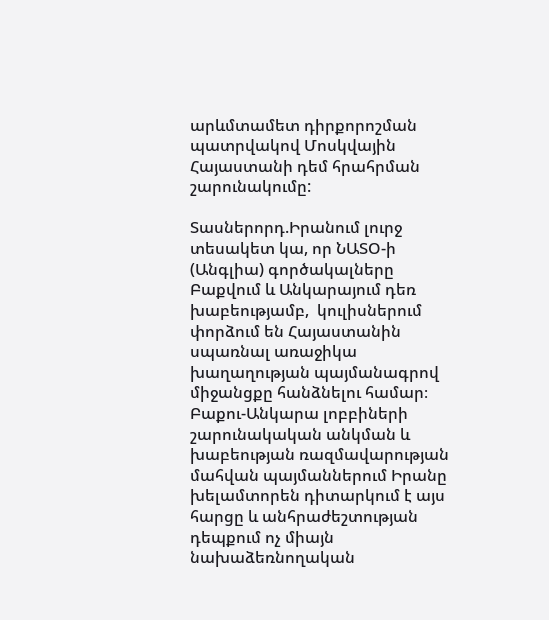արևմտամետ դիրքորոշման պատրվակով Մոսկվային Հայաստանի դեմ հրահրման շարունակումը:

Տասներորդ.Իրանում լուրջ տեսակետ կա, որ ՆԱՏՕ-ի (Անգլիա) գործակալները Բաքվում և Անկարայում դեռ խաբեությամբ,  կուլիսներում փորձում են Հայաստանին սպառնալ առաջիկա խաղաղության պայմանագրով միջանցքը հանձնելու համար։ Բաքու-Անկարա լոբբիների շարունակական անկման և խաբեության ռազմավարության մահվան պայմաններում Իրանը խելամտորեն դիտարկում է այս հարցը և անհրաժեշտության դեպքում ոչ միայն նախաձեռնողական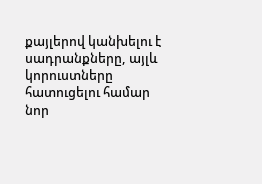քայլերով կանխելու է սադրանքները, այլև կորուստները հատուցելու համար նոր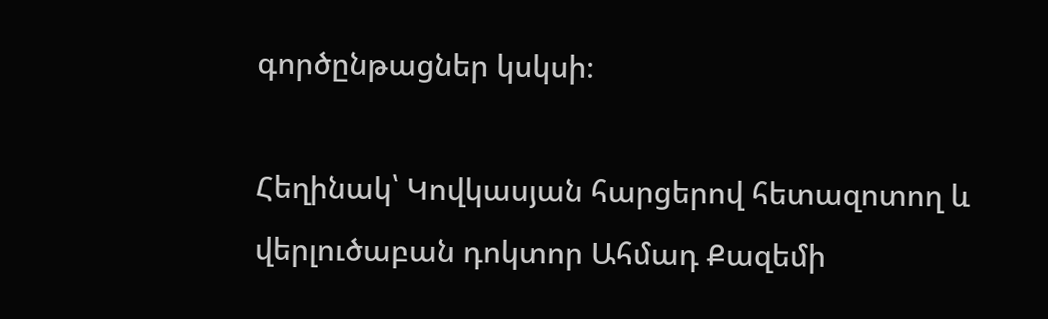գործընթացներ կսկսի։

Հեղինակ՝ Կովկասյան հարցերով հետազոտող և վերլուծաբան դոկտոր Ահմադ Քազեմի